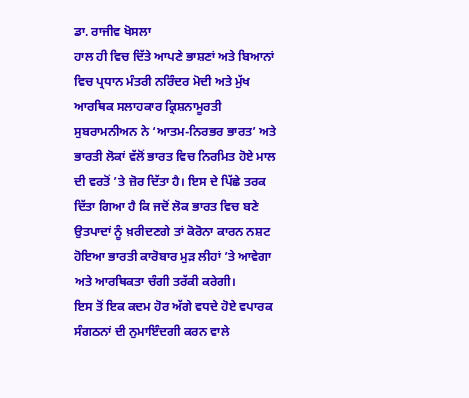ਡਾ. ਰਾਜੀਵ ਖੋਸਲਾ
ਹਾਲ ਹੀ ਵਿਚ ਦਿੱਤੇ ਆਪਣੇ ਭਾਸ਼ਣਾਂ ਅਤੇ ਬਿਆਨਾਂ ਵਿਚ ਪ੍ਰਧਾਨ ਮੰਤਰੀ ਨਰਿੰਦਰ ਮੋਦੀ ਅਤੇ ਮੁੱਖ ਆਰਥਿਕ ਸਲਾਹਕਾਰ ਕ੍ਰਿਸ਼ਨਾਮੂਰਤੀ ਸੁਬਰਾਮਨੀਅਨ ਨੇ ‘ਆਤਮ-ਨਿਰਭਰ ਭਾਰਤ’ ਅਤੇ ਭਾਰਤੀ ਲੋਕਾਂ ਵੱਲੋਂ ਭਾਰਤ ਵਿਚ ਨਿਰਮਿਤ ਹੋਏ ਮਾਲ ਦੀ ਵਰਤੋਂ ’ਤੇ ਜ਼ੋਰ ਦਿੱਤਾ ਹੈ। ਇਸ ਦੇ ਪਿੱਛੇ ਤਰਕ ਦਿੱਤਾ ਗਿਆ ਹੈ ਕਿ ਜਦੋਂ ਲੋਕ ਭਾਰਤ ਵਿਚ ਬਣੇ ਉਤਪਾਦਾਂ ਨੂੰ ਖ਼ਰੀਦਣਗੇ ਤਾਂ ਕੋਰੋਨਾ ਕਾਰਨ ਨਸ਼ਟ ਹੋਇਆ ਭਾਰਤੀ ਕਾਰੋਬਾਰ ਮੁੜ ਲੀਹਾਂ ’ਤੇ ਆਵੇਗਾ ਅਤੇ ਆਰਥਿਕਤਾ ਚੰਗੀ ਤਰੱਕੀ ਕਰੇਗੀ।
ਇਸ ਤੋਂ ਇਕ ਕਦਮ ਹੋਰ ਅੱਗੇ ਵਧਦੇ ਹੋਏ ਵਪਾਰਕ ਸੰਗਠਨਾਂ ਦੀ ਨੁਮਾਇੰਦਗੀ ਕਰਨ ਵਾਲੇ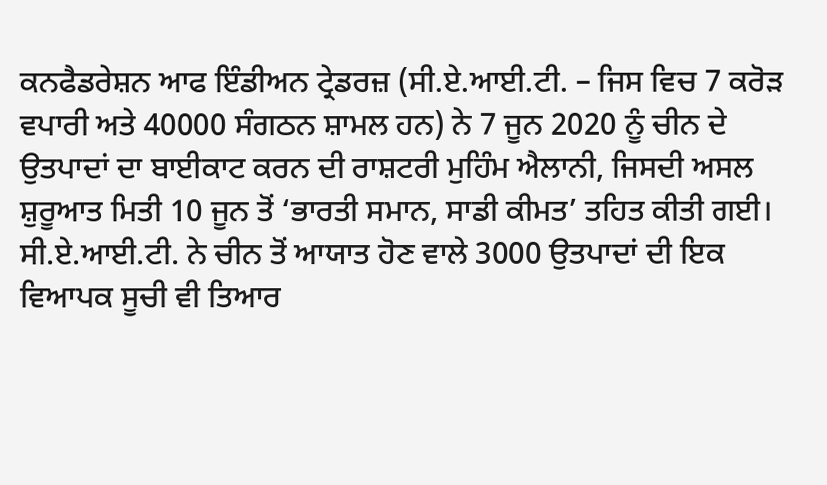ਕਨਫੈਡਰੇਸ਼ਨ ਆਫ ਇੰਡੀਅਨ ਟ੍ਰੇਡਰਜ਼ (ਸੀ.ਏ.ਆਈ.ਟੀ. – ਜਿਸ ਵਿਚ 7 ਕਰੋੜ ਵਪਾਰੀ ਅਤੇ 40000 ਸੰਗਠਨ ਸ਼ਾਮਲ ਹਨ) ਨੇ 7 ਜੂਨ 2020 ਨੂੰ ਚੀਨ ਦੇ ਉਤਪਾਦਾਂ ਦਾ ਬਾਈਕਾਟ ਕਰਨ ਦੀ ਰਾਸ਼ਟਰੀ ਮੁਹਿੰਮ ਐਲਾਨੀ, ਜਿਸਦੀ ਅਸਲ ਸ਼ੁਰੂਆਤ ਮਿਤੀ 10 ਜੂਨ ਤੋਂ ‘ਭਾਰਤੀ ਸਮਾਨ, ਸਾਡੀ ਕੀਮਤ’ ਤਹਿਤ ਕੀਤੀ ਗਈ। ਸੀ.ਏ.ਆਈ.ਟੀ. ਨੇ ਚੀਨ ਤੋਂ ਆਯਾਤ ਹੋਣ ਵਾਲੇ 3000 ਉਤਪਾਦਾਂ ਦੀ ਇਕ ਵਿਆਪਕ ਸੂਚੀ ਵੀ ਤਿਆਰ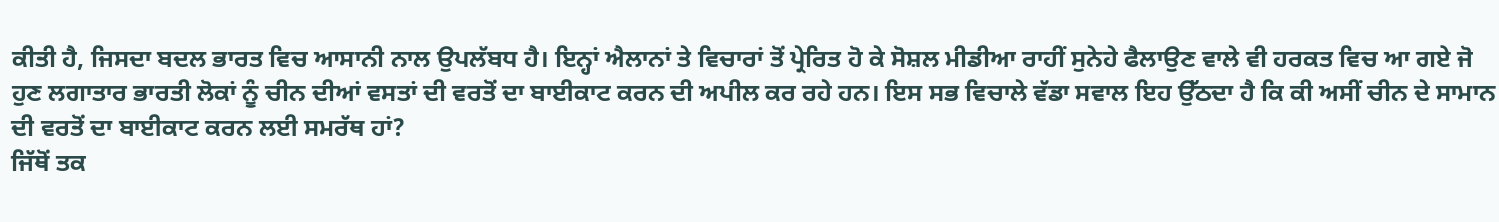ਕੀਤੀ ਹੈ, ਜਿਸਦਾ ਬਦਲ ਭਾਰਤ ਵਿਚ ਆਸਾਨੀ ਨਾਲ ਉਪਲੱਬਧ ਹੈ। ਇਨ੍ਹਾਂ ਐਲਾਨਾਂ ਤੇ ਵਿਚਾਰਾਂ ਤੋਂ ਪ੍ਰੇਰਿਤ ਹੋ ਕੇ ਸੋਸ਼ਲ ਮੀਡੀਆ ਰਾਹੀਂ ਸੁਨੇਹੇ ਫੈਲਾਉਣ ਵਾਲੇ ਵੀ ਹਰਕਤ ਵਿਚ ਆ ਗਏ ਜੋ ਹੁਣ ਲਗਾਤਾਰ ਭਾਰਤੀ ਲੋਕਾਂ ਨੂੰ ਚੀਨ ਦੀਆਂ ਵਸਤਾਂ ਦੀ ਵਰਤੋਂ ਦਾ ਬਾਈਕਾਟ ਕਰਨ ਦੀ ਅਪੀਲ ਕਰ ਰਹੇ ਹਨ। ਇਸ ਸਭ ਵਿਚਾਲੇ ਵੱਡਾ ਸਵਾਲ ਇਹ ਉੱਠਦਾ ਹੈ ਕਿ ਕੀ ਅਸੀਂ ਚੀਨ ਦੇ ਸਾਮਾਨ ਦੀ ਵਰਤੋਂ ਦਾ ਬਾਈਕਾਟ ਕਰਨ ਲਈ ਸਮਰੱਥ ਹਾਂ?
ਜਿੱਥੋਂ ਤਕ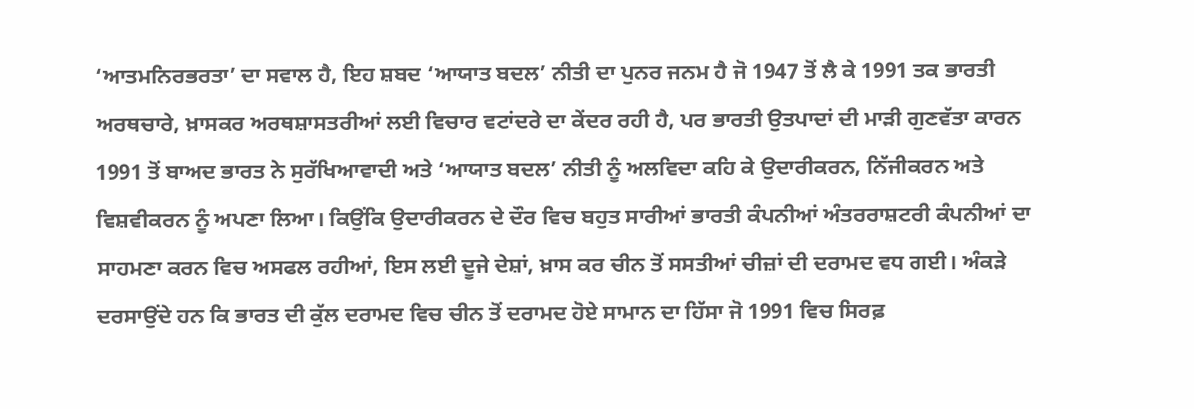‘ਆਤਮਨਿਰਭਰਤਾ’ ਦਾ ਸਵਾਲ ਹੈ, ਇਹ ਸ਼ਬਦ ‘ਆਯਾਤ ਬਦਲ’ ਨੀਤੀ ਦਾ ਪੁਨਰ ਜਨਮ ਹੈ ਜੋ 1947 ਤੋਂ ਲੈ ਕੇ 1991 ਤਕ ਭਾਰਤੀ ਅਰਥਚਾਰੇ, ਖ਼ਾਸਕਰ ਅਰਥਸ਼ਾਸਤਰੀਆਂ ਲਈ ਵਿਚਾਰ ਵਟਾਂਦਰੇ ਦਾ ਕੇਂਦਰ ਰਹੀ ਹੈ, ਪਰ ਭਾਰਤੀ ਉਤਪਾਦਾਂ ਦੀ ਮਾੜੀ ਗੁਣਵੱਤਾ ਕਾਰਨ 1991 ਤੋਂ ਬਾਅਦ ਭਾਰਤ ਨੇ ਸੁਰੱਖਿਆਵਾਦੀ ਅਤੇ ‘ਆਯਾਤ ਬਦਲ’ ਨੀਤੀ ਨੂੰ ਅਲਵਿਦਾ ਕਹਿ ਕੇ ਉਦਾਰੀਕਰਨ, ਨਿੱਜੀਕਰਨ ਅਤੇ ਵਿਸ਼ਵੀਕਰਨ ਨੂੰ ਅਪਣਾ ਲਿਆ। ਕਿਉਂਕਿ ਉਦਾਰੀਕਰਨ ਦੇ ਦੌਰ ਵਿਚ ਬਹੁਤ ਸਾਰੀਆਂ ਭਾਰਤੀ ਕੰਪਨੀਆਂ ਅੰਤਰਰਾਸ਼ਟਰੀ ਕੰਪਨੀਆਂ ਦਾ ਸਾਹਮਣਾ ਕਰਨ ਵਿਚ ਅਸਫਲ ਰਹੀਆਂ, ਇਸ ਲਈ ਦੂਜੇ ਦੇਸ਼ਾਂ, ਖ਼ਾਸ ਕਰ ਚੀਨ ਤੋਂ ਸਸਤੀਆਂ ਚੀਜ਼ਾਂ ਦੀ ਦਰਾਮਦ ਵਧ ਗਈ। ਅੰਕੜੇ ਦਰਸਾਉਂਦੇ ਹਨ ਕਿ ਭਾਰਤ ਦੀ ਕੁੱਲ ਦਰਾਮਦ ਵਿਚ ਚੀਨ ਤੋਂ ਦਰਾਮਦ ਹੋਏ ਸਾਮਾਨ ਦਾ ਹਿੱਸਾ ਜੋ 1991 ਵਿਚ ਸਿਰਫ਼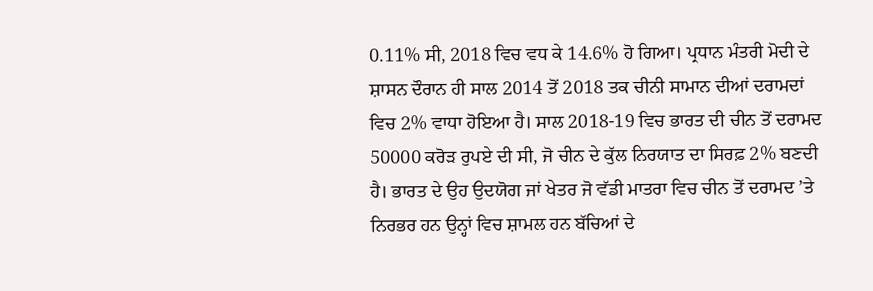0.11% ਸੀ, 2018 ਵਿਚ ਵਧ ਕੇ 14.6% ਹੋ ਗਿਆ। ਪ੍ਰਧਾਨ ਮੰਤਰੀ ਮੋਦੀ ਦੇ ਸ਼ਾਸਨ ਦੌਰਾਨ ਹੀ ਸਾਲ 2014 ਤੋਂ 2018 ਤਕ ਚੀਨੀ ਸਾਮਾਨ ਦੀਆਂ ਦਰਾਮਦਾਂ ਵਿਚ 2% ਵਾਧਾ ਹੋਇਆ ਹੈ। ਸਾਲ 2018-19 ਵਿਚ ਭਾਰਤ ਦੀ ਚੀਨ ਤੋਂ ਦਰਾਮਦ 50000 ਕਰੋੜ ਰੁਪਏ ਦੀ ਸੀ, ਜੋ ਚੀਨ ਦੇ ਕੁੱਲ ਨਿਰਯਾਤ ਦਾ ਸਿਰਫ਼ 2% ਬਣਦੀ ਹੈ। ਭਾਰਤ ਦੇ ਉਹ ਉਦਯੋਗ ਜਾਂ ਖੇਤਰ ਜੋ ਵੱਡੀ ਮਾਤਰਾ ਵਿਚ ਚੀਨ ਤੋਂ ਦਰਾਮਦ ’ਤੇ ਨਿਰਭਰ ਹਨ ਉਨ੍ਹਾਂ ਵਿਚ ਸ਼ਾਮਲ ਹਨ ਬੱਚਿਆਂ ਦੇ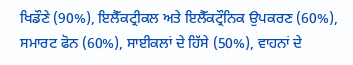ਖਿਡੌਣੇ (90%), ਇਲੈੱਕਟ੍ਰੀਕਲ ਅਤੇ ਇਲੈੱਕਟ੍ਰੌਨਿਕ ਉਪਕਰਣ (60%), ਸਮਾਰਟ ਫੋਨ (60%), ਸਾਈਕਲਾਂ ਦੇ ਹਿੱਸੇ (50%), ਵਾਹਨਾਂ ਦੇ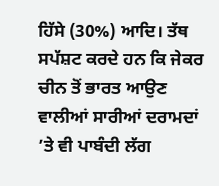ਹਿੱਸੇ (30%) ਆਦਿ। ਤੱਥ ਸਪੱਸ਼ਟ ਕਰਦੇ ਹਨ ਕਿ ਜੇਕਰ ਚੀਨ ਤੋਂ ਭਾਰਤ ਆਉਣ ਵਾਲੀਆਂ ਸਾਰੀਆਂ ਦਰਾਮਦਾਂ ’ਤੇ ਵੀ ਪਾਬੰਦੀ ਲੱਗ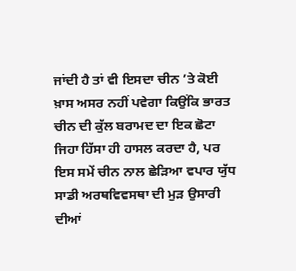ਜਾਂਦੀ ਹੈ ਤਾਂ ਵੀ ਇਸਦਾ ਚੀਨ ’ਤੇ ਕੋਈ ਖ਼ਾਸ ਅਸਰ ਨਹੀਂ ਪਵੇਗਾ ਕਿਉਂਕਿ ਭਾਰਤ ਚੀਨ ਦੀ ਕੁੱਲ ਬਰਾਮਦ ਦਾ ਇਕ ਛੋਟਾ ਜਿਹਾ ਹਿੱਸਾ ਹੀ ਹਾਸਲ ਕਰਦਾ ਹੈ, ਪਰ ਇਸ ਸਮੇਂ ਚੀਨ ਨਾਲ ਛੇੜਿਆ ਵਪਾਰ ਯੁੱਧ ਸਾਡੀ ਅਰਥਵਿਵਸਥਾ ਦੀ ਮੁੜ ਉਸਾਰੀ ਦੀਆਂ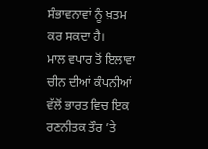ਸੰਭਾਵਨਾਵਾਂ ਨੂੰ ਖ਼ਤਮ ਕਰ ਸਕਦਾ ਹੈ।
ਮਾਲ ਵਪਾਰ ਤੋਂ ਇਲਾਵਾ ਚੀਨ ਦੀਆਂ ਕੰਪਨੀਆਂ ਵੱਲੋਂ ਭਾਰਤ ਵਿਚ ਇਕ ਰਣਨੀਤਕ ਤੌਰ ’ਤੇ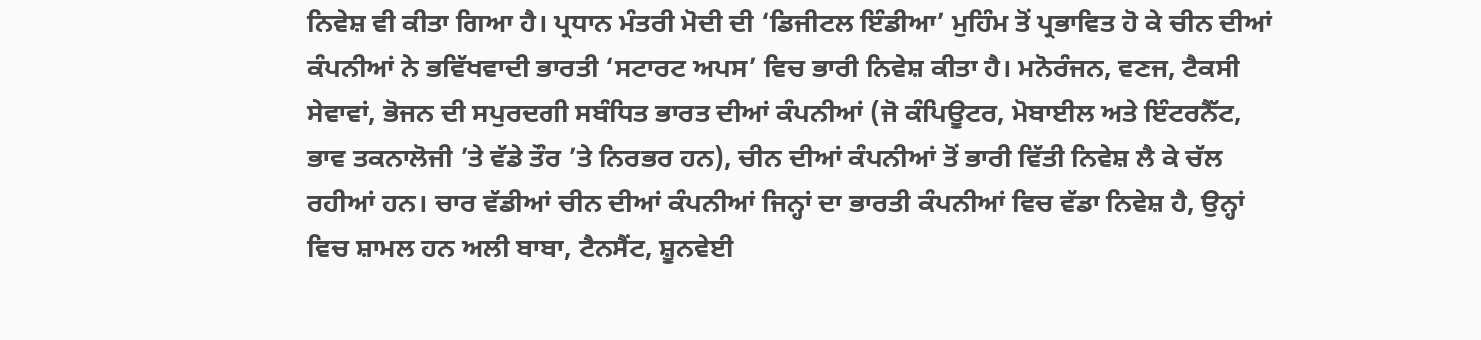ਨਿਵੇਸ਼ ਵੀ ਕੀਤਾ ਗਿਆ ਹੈ। ਪ੍ਰਧਾਨ ਮੰਤਰੀ ਮੋਦੀ ਦੀ ‘ਡਿਜੀਟਲ ਇੰਡੀਆ’ ਮੁਹਿੰਮ ਤੋਂ ਪ੍ਰਭਾਵਿਤ ਹੋ ਕੇ ਚੀਨ ਦੀਆਂ ਕੰਪਨੀਆਂ ਨੇ ਭਵਿੱਖਵਾਦੀ ਭਾਰਤੀ ‘ਸਟਾਰਟ ਅਪਸ’ ਵਿਚ ਭਾਰੀ ਨਿਵੇਸ਼ ਕੀਤਾ ਹੈ। ਮਨੋਰੰਜਨ, ਵਣਜ, ਟੈਕਸੀ ਸੇਵਾਵਾਂ, ਭੋਜਨ ਦੀ ਸਪੁਰਦਗੀ ਸਬੰਧਿਤ ਭਾਰਤ ਦੀਆਂ ਕੰਪਨੀਆਂ (ਜੋ ਕੰਪਿਊਟਰ, ਮੋਬਾਈਲ ਅਤੇ ਇੰਟਰਨੈੱਟ, ਭਾਵ ਤਕਨਾਲੋਜੀ ’ਤੇ ਵੱਡੇ ਤੌਰ ’ਤੇ ਨਿਰਭਰ ਹਨ), ਚੀਨ ਦੀਆਂ ਕੰਪਨੀਆਂ ਤੋਂ ਭਾਰੀ ਵਿੱਤੀ ਨਿਵੇਸ਼ ਲੈ ਕੇ ਚੱਲ ਰਹੀਆਂ ਹਨ। ਚਾਰ ਵੱਡੀਆਂ ਚੀਨ ਦੀਆਂ ਕੰਪਨੀਆਂ ਜਿਨ੍ਹਾਂ ਦਾ ਭਾਰਤੀ ਕੰਪਨੀਆਂ ਵਿਚ ਵੱਡਾ ਨਿਵੇਸ਼ ਹੈ, ਉਨ੍ਹਾਂ ਵਿਚ ਸ਼ਾਮਲ ਹਨ ਅਲੀ ਬਾਬਾ, ਟੈਨਸੈਂਟ, ਸ਼ੂਨਵੇਈ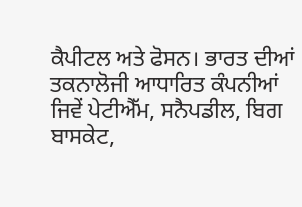ਕੈਪੀਟਲ ਅਤੇ ਫੋਸਨ। ਭਾਰਤ ਦੀਆਂ ਤਕਨਾਲੋਜੀ ਆਧਾਰਿਤ ਕੰਪਨੀਆਂ ਜਿਵੇਂ ਪੇਟੀਐੱਮ, ਸਨੈਪਡੀਲ, ਬਿਗ ਬਾਸਕੇਟ,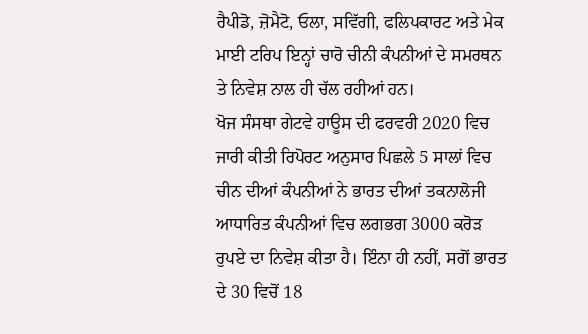ਰੈਪੀਡੋ, ਜ਼ੋਮੈਟੋ, ਓਲਾ, ਸਵਿੱਗੀ, ਫਲਿਪਕਾਰਟ ਅਤੇ ਮੇਕ ਮਾਈ ਟਰਿਪ ਇਨ੍ਹਾਂ ਚਾਰੋ ਚੀਨੀ ਕੰਪਨੀਆਂ ਦੇ ਸਮਰਥਨ ਤੇ ਨਿਵੇਸ਼ ਨਾਲ ਹੀ ਚੱਲ ਰਹੀਆਂ ਹਨ।
ਖੋਜ ਸੰਸਥਾ ਗੇਟਵੇ ਹਾਊਸ ਦੀ ਫਰਵਰੀ 2020 ਵਿਚ ਜਾਰੀ ਕੀਤੀ ਰਿਪੋਰਟ ਅਨੁਸਾਰ ਪਿਛਲੇ 5 ਸਾਲਾਂ ਵਿਚ ਚੀਨ ਦੀਆਂ ਕੰਪਨੀਆਂ ਨੇ ਭਾਰਤ ਦੀਆਂ ਤਕਨਾਲੋਜੀ ਆਧਾਰਿਤ ਕੰਪਨੀਆਂ ਵਿਚ ਲਗਭਗ 3000 ਕਰੋੜ ਰੁਪਏ ਦਾ ਨਿਵੇਸ਼ ਕੀਤਾ ਹੈ। ਇੰਨਾ ਹੀ ਨਹੀਂ, ਸਗੋਂ ਭਾਰਤ ਦੇ 30 ਵਿਚੋਂ 18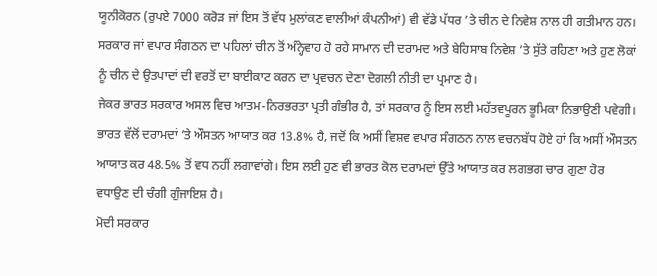ਯੂਨੀਕੋਰਨ (ਰੁਪਏ 7000 ਕਰੋੜ ਜਾਂ ਇਸ ਤੋਂ ਵੱਧ ਮੁਲਾਂਕਣ ਵਾਲੀਆਂ ਕੰਪਨੀਆਂ) ਵੀ ਵੱਡੇ ਪੱਧਰ ’ਤੇ ਚੀਨ ਦੇ ਨਿਵੇਸ਼ ਨਾਲ ਹੀ ਗਤੀਮਾਨ ਹਨ। ਸਰਕਾਰ ਜਾਂ ਵਪਾਰ ਸੰਗਠਨ ਦਾ ਪਹਿਲਾਂ ਚੀਨ ਤੋਂ ਅੰਨ੍ਹੇਵਾਹ ਹੋ ਰਹੇ ਸਾਮਾਨ ਦੀ ਦਰਾਮਦ ਅਤੇ ਬੇਹਿਸਾਬ ਨਿਵੇਸ਼ ’ਤੇ ਸੁੱਤੇ ਰਹਿਣਾ ਅਤੇ ਹੁਣ ਲੋਕਾਂ ਨੂੰ ਚੀਨ ਦੇ ਉਤਪਾਦਾਂ ਦੀ ਵਰਤੋਂ ਦਾ ਬਾਈਕਾਟ ਕਰਨ ਦਾ ਪ੍ਰਵਚਨ ਦੇਣਾ ਦੋਗਲੀ ਨੀਤੀ ਦਾ ਪ੍ਰਮਾਣ ਹੈ।
ਜੇਕਰ ਭਾਰਤ ਸਰਕਾਰ ਅਸਲ ਵਿਚ ਆਤਮ-ਨਿਰਭਰਤਾ ਪ੍ਰਤੀ ਗੰਭੀਰ ਹੈ, ਤਾਂ ਸਰਕਾਰ ਨੂੰ ਇਸ ਲਈ ਮਹੱਤਵਪੂਰਨ ਭੂਮਿਕਾ ਨਿਭਾਉਣੀ ਪਵੇਗੀ। ਭਾਰਤ ਵੱਲੋਂ ਦਰਾਮਦਾਂ ’ਤੇ ਔਸਤਨ ਆਯਾਤ ਕਰ 13.8% ਹੈ, ਜਦੋਂ ਕਿ ਅਸੀਂ ਵਿਸ਼ਵ ਵਪਾਰ ਸੰਗਠਨ ਨਾਲ ਵਚਨਬੱਧ ਹੋਏ ਹਾਂ ਕਿ ਅਸੀਂ ਔਸਤਨ ਆਯਾਤ ਕਰ 48.5% ਤੋਂ ਵਧ ਨਹੀਂ ਲਗਾਵਾਂਗੇ। ਇਸ ਲਈ ਹੁਣ ਵੀ ਭਾਰਤ ਕੋਲ ਦਰਾਮਦਾਂ ਉੱਤੇ ਆਯਾਤ ਕਰ ਲਗਭਗ ਚਾਰ ਗੁਣਾ ਹੋਰ ਵਧਾਉਣ ਦੀ ਚੰਗੀ ਗੁੰਜਾਇਸ਼ ਹੈ।
ਮੋਦੀ ਸਰਕਾਰ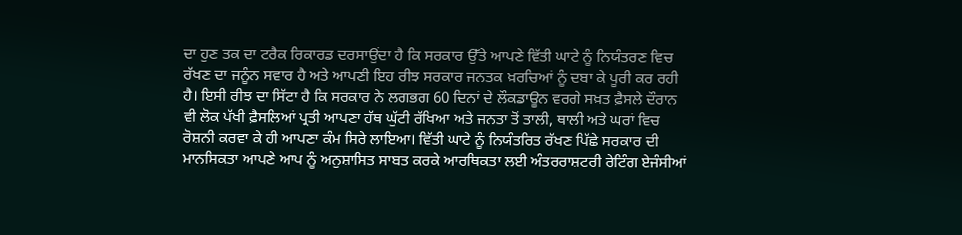ਦਾ ਹੁਣ ਤਕ ਦਾ ਟਰੈਕ ਰਿਕਾਰਡ ਦਰਸਾਉਂਦਾ ਹੈ ਕਿ ਸਰਕਾਰ ਉੱਤੇ ਆਪਣੇ ਵਿੱਤੀ ਘਾਟੇ ਨੂੰ ਨਿਯੰਤਰਣ ਵਿਚ ਰੱਖਣ ਦਾ ਜਨੂੰਨ ਸਵਾਰ ਹੈ ਅਤੇ ਆਪਣੀ ਇਹ ਰੀਝ ਸਰਕਾਰ ਜਨਤਕ ਖ਼ਰਚਿਆਂ ਨੂੰ ਦਬਾ ਕੇ ਪੂਰੀ ਕਰ ਰਹੀ ਹੈ। ਇਸੀ ਰੀਝ ਦਾ ਸਿੱਟਾ ਹੈ ਕਿ ਸਰਕਾਰ ਨੇ ਲਗਭਗ 60 ਦਿਨਾਂ ਦੇ ਲੌਕਡਾਊਨ ਵਰਗੇ ਸਖ਼ਤ ਫ਼ੈਸਲੇ ਦੌਰਾਨ ਵੀ ਲੋਕ ਪੱਖੀ ਫ਼ੈਸਲਿਆਂ ਪ੍ਰਤੀ ਆਪਣਾ ਹੱਥ ਘੁੱਟੀ ਰੱਖਿਆ ਅਤੇ ਜਨਤਾ ਤੋਂ ਤਾਲੀ, ਥਾਲੀ ਅਤੇ ਘਰਾਂ ਵਿਚ ਰੋਸ਼ਨੀ ਕਰਵਾ ਕੇ ਹੀ ਆਪਣਾ ਕੰਮ ਸਿਰੇ ਲਾਇਆ। ਵਿੱਤੀ ਘਾਟੇ ਨੂੰ ਨਿਯੰਤਰਿਤ ਰੱਖਣ ਪਿੱਛੇ ਸਰਕਾਰ ਦੀ ਮਾਨਸਿਕਤਾ ਆਪਣੇ ਆਪ ਨੂੰ ਅਨੁਸ਼ਾਸਿਤ ਸਾਬਤ ਕਰਕੇ ਆਰਥਿਕਤਾ ਲਈ ਅੰਤਰਰਾਸ਼ਟਰੀ ਰੇਟਿੰਗ ਏਜੰਸੀਆਂ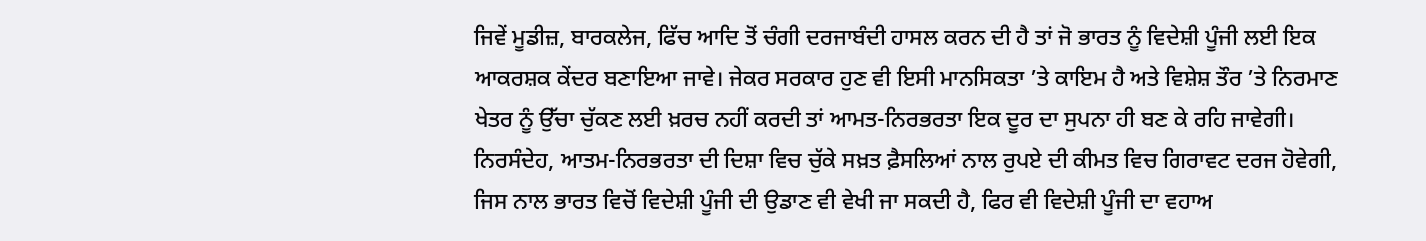ਜਿਵੇਂ ਮੂਡੀਜ਼, ਬਾਰਕਲੇਜ, ਫਿੱਚ ਆਦਿ ਤੋਂ ਚੰਗੀ ਦਰਜਾਬੰਦੀ ਹਾਸਲ ਕਰਨ ਦੀ ਹੈ ਤਾਂ ਜੋ ਭਾਰਤ ਨੂੰ ਵਿਦੇਸ਼ੀ ਪੂੰਜੀ ਲਈ ਇਕ ਆਕਰਸ਼ਕ ਕੇਂਦਰ ਬਣਾਇਆ ਜਾਵੇ। ਜੇਕਰ ਸਰਕਾਰ ਹੁਣ ਵੀ ਇਸੀ ਮਾਨਸਿਕਤਾ ’ਤੇ ਕਾਇਮ ਹੈ ਅਤੇ ਵਿਸ਼ੇਸ਼ ਤੌਰ ’ਤੇ ਨਿਰਮਾਣ ਖੇਤਰ ਨੂੰ ਉੱਚਾ ਚੁੱਕਣ ਲਈ ਖ਼ਰਚ ਨਹੀਂ ਕਰਦੀ ਤਾਂ ਆਮਤ-ਨਿਰਭਰਤਾ ਇਕ ਦੂਰ ਦਾ ਸੁਪਨਾ ਹੀ ਬਣ ਕੇ ਰਹਿ ਜਾਵੇਗੀ।
ਨਿਰਸੰਦੇਹ, ਆਤਮ-ਨਿਰਭਰਤਾ ਦੀ ਦਿਸ਼ਾ ਵਿਚ ਚੁੱਕੇ ਸਖ਼ਤ ਫ਼ੈਸਲਿਆਂ ਨਾਲ ਰੁਪਏ ਦੀ ਕੀਮਤ ਵਿਚ ਗਿਰਾਵਟ ਦਰਜ ਹੋਵੇਗੀ, ਜਿਸ ਨਾਲ ਭਾਰਤ ਵਿਚੋਂ ਵਿਦੇਸ਼ੀ ਪੂੰਜੀ ਦੀ ਉਡਾਣ ਵੀ ਵੇਖੀ ਜਾ ਸਕਦੀ ਹੈ, ਫਿਰ ਵੀ ਵਿਦੇਸ਼ੀ ਪੂੰਜੀ ਦਾ ਵਹਾਅ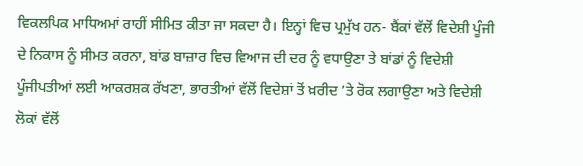ਵਿਕਲਪਿਕ ਮਾਧਿਅਮਾਂ ਰਾਹੀਂ ਸੀਮਿਤ ਕੀਤਾ ਜਾ ਸਕਦਾ ਹੈ। ਇਨ੍ਹਾਂ ਵਿਚ ਪ੍ਰਮੁੱਖ ਹਨ- ਬੈਂਕਾਂ ਵੱਲੋਂ ਵਿਦੇਸ਼ੀ ਪੂੰਜੀ ਦੇ ਨਿਕਾਸ ਨੂੰ ਸੀਮਤ ਕਰਨਾ, ਬਾਂਡ ਬਾਜ਼ਾਰ ਵਿਚ ਵਿਆਜ ਦੀ ਦਰ ਨੂੰ ਵਧਾਉਣਾ ਤੇ ਬਾਂਡਾਂ ਨੂੰ ਵਿਦੇਸ਼ੀ ਪੂੰਜੀਪਤੀਆਂ ਲਈ ਆਕਰਸ਼ਕ ਰੱਖਣਾ, ਭਾਰਤੀਆਂ ਵੱਲੋਂ ਵਿਦੇਸ਼ਾਂ ਤੋਂ ਖ਼ਰੀਦ ’ਤੇ ਰੋਕ ਲਗਾਉਣਾ ਅਤੇ ਵਿਦੇਸ਼ੀ ਲੋਕਾਂ ਵੱਲੋਂ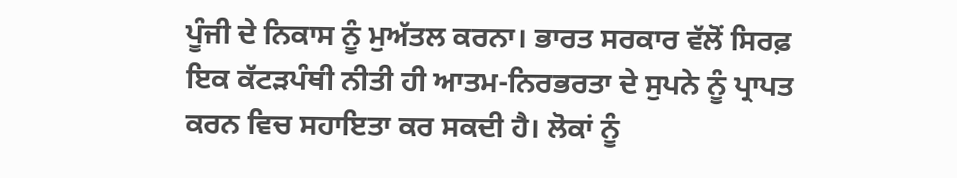ਪੂੰਜੀ ਦੇ ਨਿਕਾਸ ਨੂੰ ਮੁਅੱਤਲ ਕਰਨਾ। ਭਾਰਤ ਸਰਕਾਰ ਵੱਲੋਂ ਸਿਰਫ਼ ਇਕ ਕੱਟੜਪੰਥੀ ਨੀਤੀ ਹੀ ਆਤਮ-ਨਿਰਭਰਤਾ ਦੇ ਸੁਪਨੇ ਨੂੰ ਪ੍ਰਾਪਤ ਕਰਨ ਵਿਚ ਸਹਾਇਤਾ ਕਰ ਸਕਦੀ ਹੈ। ਲੋਕਾਂ ਨੂੰ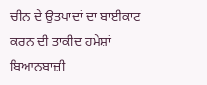ਚੀਨ ਦੇ ਉਤਪਾਦਾਂ ਦਾ ਬਾਈਕਾਟ ਕਰਨ ਦੀ ਤਾਕੀਦ ਹਮੇਸ਼ਾਂ ਬਿਆਨਬਾਜ਼ੀ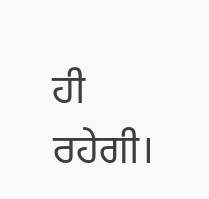ਹੀ ਰਹੇਗੀ।